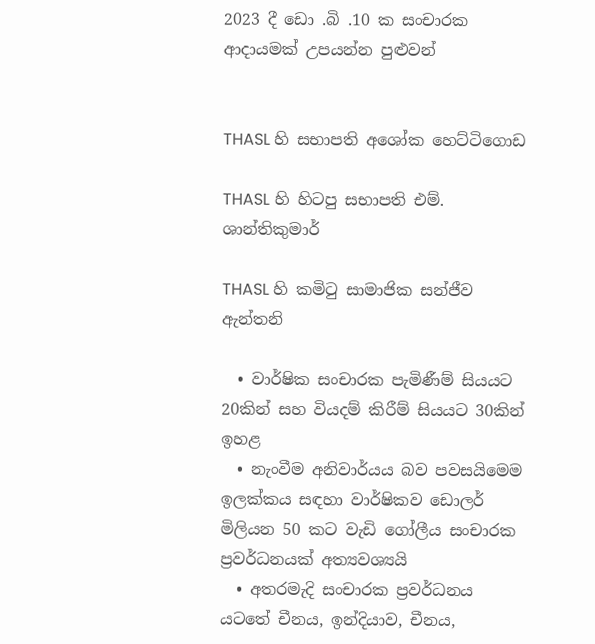2023 දී ඩො .බි .10 ක සංචාරක ආදායමක් උපයන්න පුළුවන්


THASL හි සභාපති අශෝක හෙට්ටිගොඩ

THASL හි හිටපු සභාපති එම්. ශාන්තිකුමාර්

THASL හි කමිටු සාමාජික සන්ජීව ඇන්තනි

  • වාර්ෂික සංචාරක පැමිණීම් සියයට 20කින් සහ වියදම් කිරීම් සියයට 30කින් ඉහළ
  • නැංවීම අනිවාර්යය බව පවසයිමෙම ඉලක්කය සඳහා වාර්ෂිකව ඩොලර් මිලියන 50 කට වැඩි ගෝලීය සංචාරක ප්‍රවර්ධනයක් අත්‍යවශ්‍යයි
  • අතරමැදි සංචාරක ප්‍රවර්ධනය යටතේ චීනය, ඉන්දියාව, චීනය,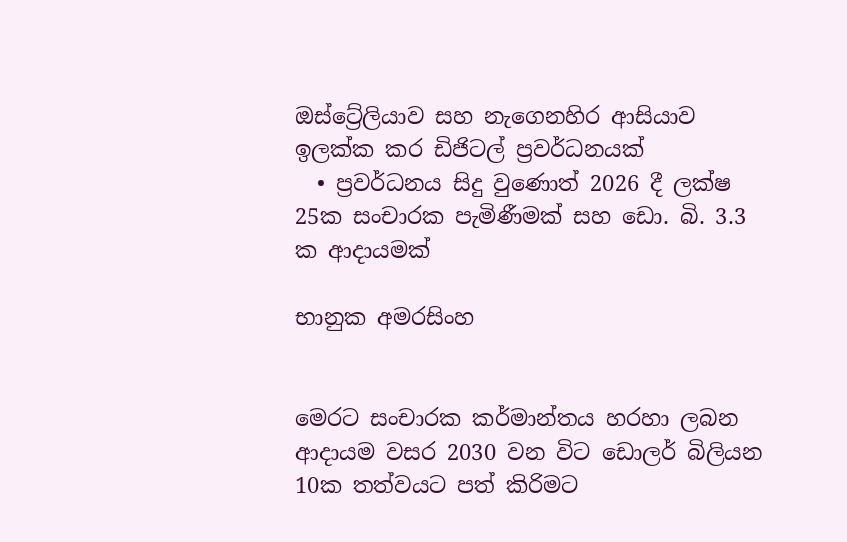ඔස්ට්‍රේලියාව සහ නැගෙනහිර ආසියාව ඉලක්ක කර ඩිජිටල් ප්‍රවර්ධනයක්
  • ප්‍රවර්ධනය සිදු වුණොත් 2026 දී ලක්ෂ 25ක සංචාරක පැමිණීමක් සහ ඩො. බි. 3.3 ක ආදායමක්

භානුක අමරසිංහ


මෙරට සංචාරක කර්මාන්තය හරහා ලබන ආදායම වසර 2030 වන විට ඩොලර් බිලියන 10ක තත්වයට පත් කිරිමට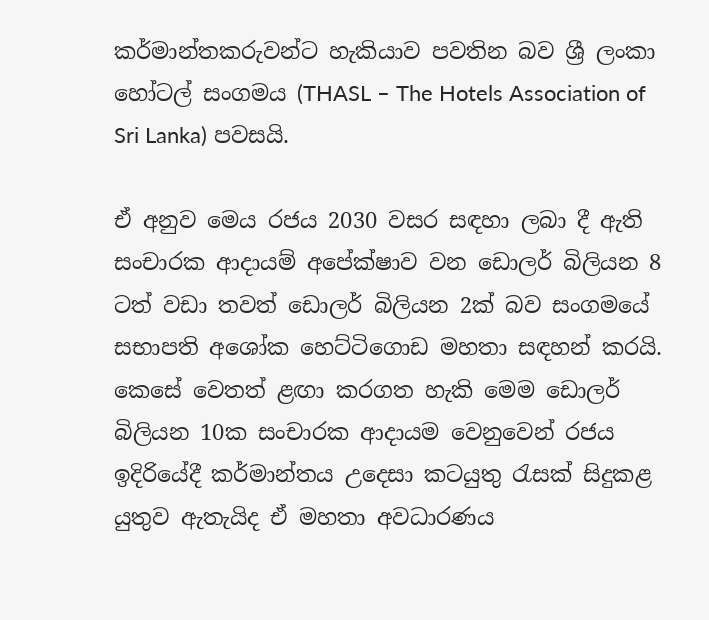කර්මාන්තකරුවන්ට හැකියාව පවතින බව ශ්‍රී ලංකා හෝටල් සංගමය (THASL – The Hotels Association of Sri Lanka) පවසයි.

ඒ අනුව මෙය රජය 2030 වසර සඳහා ලබා දී ඇති සංචාරක ආදායම් අපේක්ෂාව වන ඩොලර් බිලියන 8 ටත් වඩා තවත් ඩොලර් බිලියන 2ක් බව සංගමයේ සභාපති අශෝක හෙට්ටිගොඩ මහතා සඳහන් කරයි. කෙසේ වෙතත් ළඟා කරගත හැකි මෙම ඩොලර් බිලියන 10ක සංචාරක ආදායම වෙනුවෙන් රජය ඉදිරියේදී කර්මාන්තය උදෙසා කටයුතු රැසක් සිදුකළ යුතුව ඇතැයිද ඒ මහතා අවධාරණය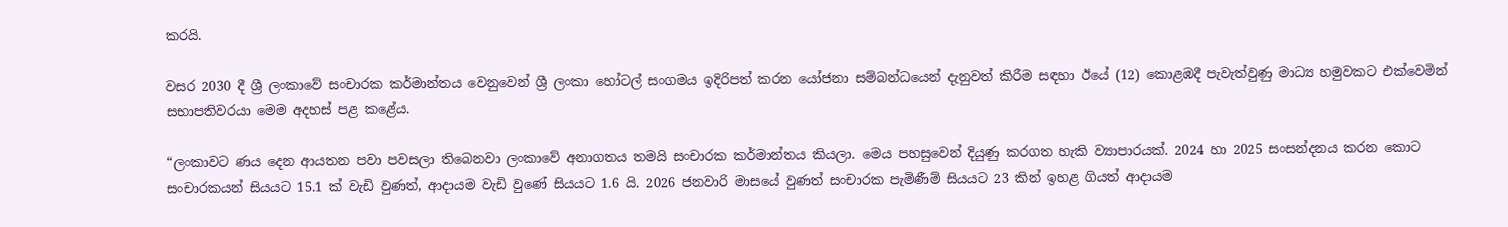කරයි.

වසර 2030 දී ශ්‍රී ලංකාවේ සංචාරක කර්මාන්තය වෙනුවෙන් ශ්‍රී ලංකා හෝටල් සංගමය ඉදිරිපත් කරන යෝජනා සම්බන්ධයෙන් දැනුවත් කිරීම සඳහා ඊයේ (12) කොළඹදී පැවැත්වුණු මාධ්‍ය හමුවකට එක්වෙමින් සභාපතිවරයා මෙම අදහස් පළ කළේය.

“ලංකාවට ණය දෙන ආයතන පවා පවසලා තිබෙනවා ලංකාවේ අනාගතය තමයි සංචාරක කර්මාන්තය කියලා. මෙය පහසුවෙන් දියුණු කරගත හැකි ව්‍යාපාරයක්. 2024 හා 2025 සංසන්දනය කරන කොට සංචාරකයන් සියයට 15.1 ක් වැඩි වුණත්, ආදායම වැඩි වුණේ සියයට 1.6 යි. 2026 ජනවාරි මාසයේ වුණත් සංචාරක පැමිණීම් සියයට 23 කින් ඉහළ ගියත් ආදායම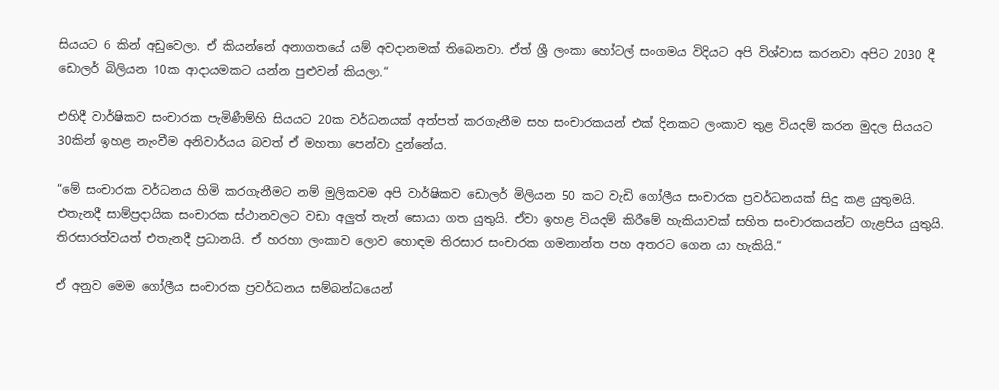සියයට 6 කින් අඩුවෙලා. ඒ කියන්නේ අනාගතයේ යම් අවදානමක් තිබෙනවා. ඒත් ශ්‍රී ලංකා හෝටල් සංගමය විදියට අපි විශ්වාස කරනවා අපිට 2030 දී ඩොලර් බිලියන 10ක ආදායමකට යන්න පුළුවන් කියලා.“

එහිදී වාර්ෂිකව සංචාරක පැමිණීම්හි සියයට 20ක වර්ධනයක් අත්පත් කරගැනීම සහ සංචාරකයන් එක් දිනකට ලංකාව තුළ වියදම් කරන මුදල සියයට 30කින් ඉහළ නැංවීම අනිවාර්යය බවත් ඒ මහතා පෙන්වා දුන්නේය.

“මේ සංචාරක වර්ධනය හිමි කරගැනීමට නම් මුලිකවම අපි වාර්ෂිකව ඩොලර් මිලියන 50 කට වැඩි ගෝලීය සංචාරක ප්‍රවර්ධනයක් සිදු කළ යුතුමයි. එතැනදී සාම්ප්‍රදායික සංචාරක ස්ථානවලට වඩා අලුත් තැන් සොයා ගත යුතුයි. ඒවා ඉහළ වියදම් කිරීමේ හැකියාවක් සහිත සංචාරකයන්ට ගැළපිය යුතුයි. තිරසාරත්වයත් එතැනදී ප්‍රධානයි. ඒ හරහා ලංකාව ලොව හොඳම තිරසාර සංචාරක ගමනාන්ත පහ අතරට ගෙන යා හැකියි.“

ඒ අනුව මෙම ගෝලීය සංචාරක ප්‍රවර්ධනය සම්බන්ධයෙන්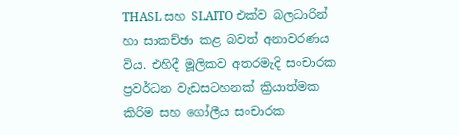THASL සහ SLAITO එක්ව බලධාරින් හා සාකච්ඡා කළ බවත් අනාවරණය විය. එහිදී මූලිකව අතරමැදි සංචාරක ප්‍රවර්ධන වැඩසටහනක් ක්‍රියාත්මක කිරිම සහ ගෝලීය සංචාරක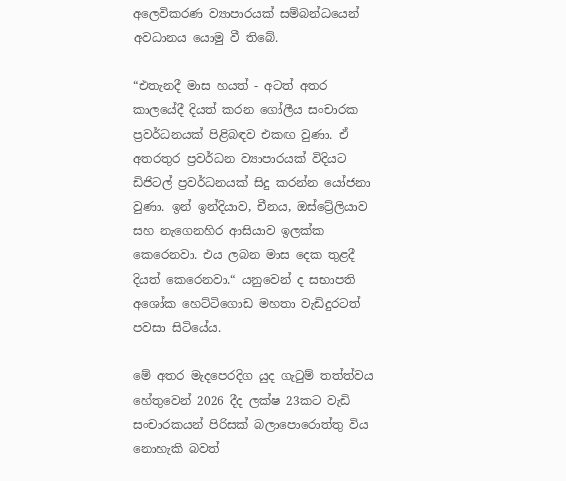අලෙවිකරණ ව්‍යාපාරයක් සම්බන්ධයෙන් අවධානය යොමු වී තිබේ.

“එතැනදී මාස හයත් - අටත් අතර කාලයේදී දියත් කරන ගෝලීය සංචාරක ප්‍රවර්ධනයක් පිළිබඳව එකඟ වුණා. ඒ අතරතුර ප්‍රවර්ධන ව්‍යාපාරයක් විදියට ඩිජිටල් ප්‍රවර්ධනයක් සිදු කරන්න යෝජනා වුණා. ඉන් ඉන්දියාව, චීනය, ඔස්ට්‍රේලියාව සහ නැගෙනහිර ආසියාව ඉලක්ක කෙරෙනවා. එය ලබන මාස දෙක තුළදී දියත් කෙරෙනවා.“ යනුවෙන් ද සභාපති අශෝක හෙට්ටිගොඩ මහතා වැඩිදුරටත් පවසා සිටියේය.

මේ අතර මැදපෙරදිග යුද ගැටුම් තත්ත්වය හේතුවෙන් 2026 දීද ලක්ෂ 23කට වැඩි සංචාරකයන් පිරිසක් බලාපොරොත්තු විය නොහැකි බවත්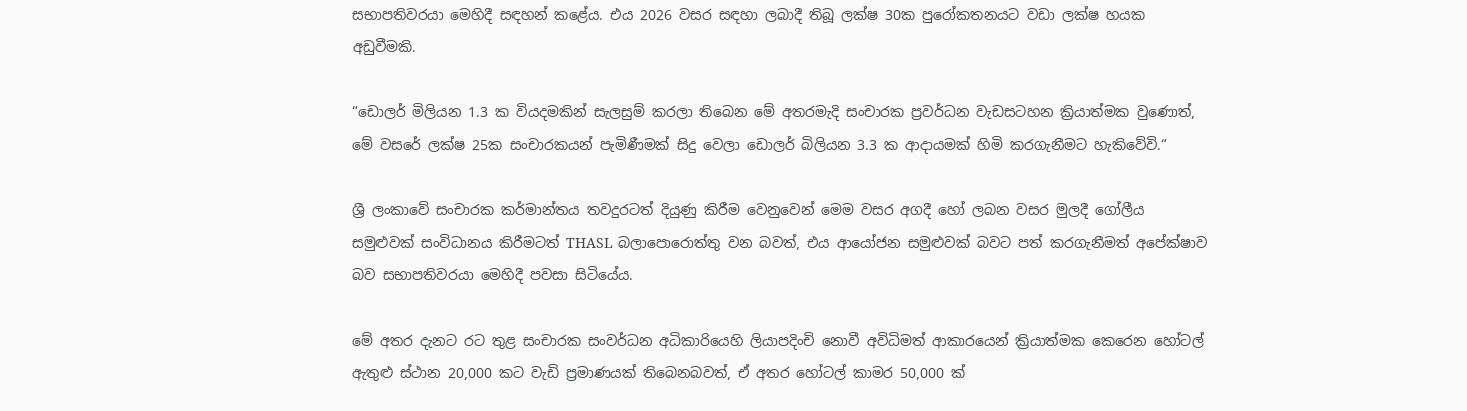සභාපතිවරයා මෙහිදී සඳහන් කළේය. එය 2026 වසර සඳහා ලබාදී තිබූ ලක්ෂ 30ක පුරෝකතනයට වඩා ලක්ෂ හයක අඩුවීමකි.

“ඩොලර් මිලියන 1.3 ක වියදමකින් සැලසුම් කරලා තිබෙන මේ අතරමැදි සංචාරක ප්‍රවර්ධන වැඩසටහන ක්‍රියාත්මක වුණොත්, මේ වසරේ ලක්ෂ 25ක සංචාරකයන් පැමිණීමක් සිදු වෙලා ඩොලර් බිලියන 3.3 ක ආදායමක් හිමි කරගැනීමට හැකිවේවි.“

ශ්‍රී ලංකාවේ සංචාරක කර්මාන්තය තවදුරටත් දියුණු කිරීම වෙනුවෙන් මෙම වසර අගදී හෝ ලබන වසර මුලදී ගෝලීය සමුළුවක් සංවිධානය කිරීමටත් THASL බලාපොරොත්තු වන බවත්, එය ආයෝජන සමුළුවක් බවට පත් කරගැනීමත් අපේක්ෂාව බව සභාපතිවරයා මෙහිදී පවසා සිටියේය.

මේ අතර දැනට රට තුළ සංචාරක සංවර්ධන අධිකාරියෙහි ලියාපදිංචි නොවී අවිධිමත් ආකාරයෙන් ක්‍රියාත්මක කෙරෙන හෝටල් ඇතුළු ස්ථාන 20,000 කට වැඩි ප්‍රමාණයක් තිබෙනබවත්, ඒ අතර හෝටල් කාමර 50,000 ක්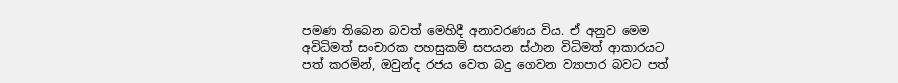පමණ තිබෙන බවත් මෙහිදී අනාවරණය විය. ඒ අනුව මෙම අවිධිමත් සංචාරක පහසුකම් සපයන ස්ථාන විධිමත් ආකාරයට පත් කරමින්, ඔවුන්ද රජය වෙත බදු ගෙවන ව්‍යාපාර බවට පත්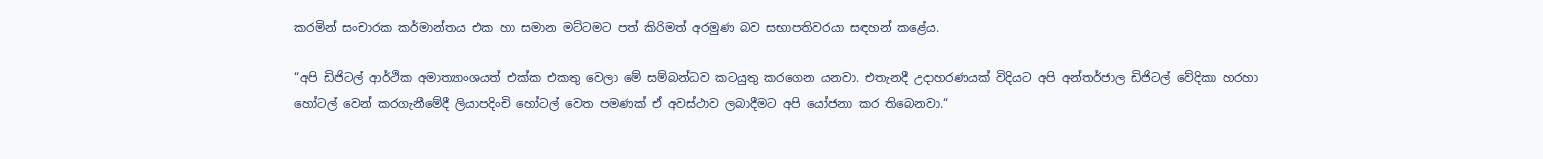කරමින් සංචාරක කර්මාන්තය එක හා සමාන මට්ටමට පත් කිරිමත් අරමුණ බව සභාපතිවරයා සඳහන් කළේය.

“අපි ඩිජිටල් ආර්ථික අමාත්‍යාංශයත් එක්ක එකතු වෙලා මේ සම්බන්ධව කටයුතු කරගෙන යනවා. එතැනදී උදාහරණයක් විදියට අපි අන්තර්ජාල ඩිජිටල් වේදිකා හරහා හෝටල් වෙන් කරගැනීමේදී ලියාපදිංචි හෝටල් වෙත පමණක් ඒ අවස්ථාව ලබාදීමට අපි යෝජනා කර තිබෙනවා.“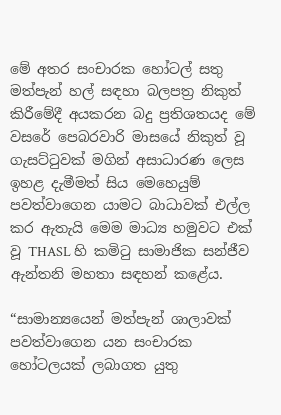මේ අතර සංචාරක හෝටල් සතු මත්පැන් හල් සඳහා බලපත්‍ර නිකුත් කිරීමේදී අයකරන බදු ප්‍රතිශතයද මේ වසරේ පෙබරවාරි මාසයේ නිකුත් වූ ගැසට්ටුවක් මගින් අසාධාරණ ලෙස ඉහළ දැමීමත් සිය මෙහෙයුම් පවත්වාගෙන යාමට බාධාවක් එල්ල කර ඇතැයි මෙම මාධ්‍ය හමුවට එක් වූ THASL හි කමිටු සාමාජික සන්ජීව ඇන්තනි මහතා සඳහන් කළේය.

“සාමාන්‍යයෙන් මත්පැන් ශාලාවක් පවත්වාගෙන යන සංචාරක හෝටලයක් ලබාගත යුතු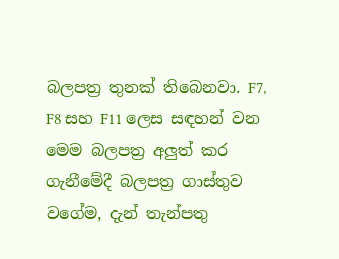බලපත්‍ර තුනක් තිබෙනවා. F7, F8 සහ F11 ලෙස සඳහන් වන මෙම බලපත්‍ර අලුත් කර ගැනීමේදී බලපත්‍ර ගාස්තුව වගේම, දැන් තැන්පතු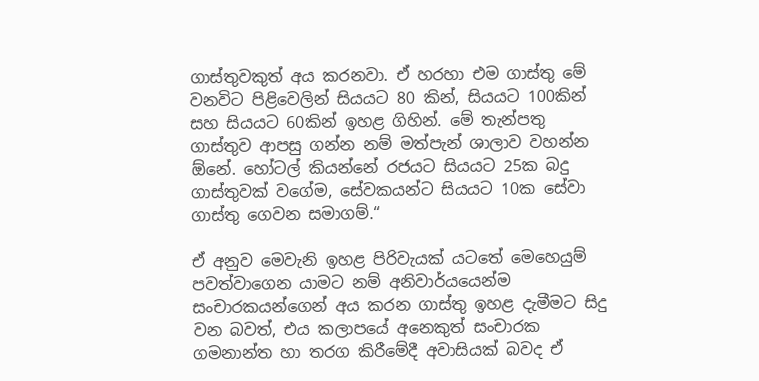ගාස්තුවකුත් අය කරනවා. ඒ හරහා එම ගාස්තු මේ වනවිට පිළිවෙලින් සියයට 80 කින්, සියයට 100කින් සහ සියයට 60කින් ඉහළ ගිහින්. මේ තැන්පතු ගාස්තුව ආපසු ගන්න නම් මත්පැන් ශාලාව වහන්න ඕනේ. හෝටල් කියන්නේ රජයට සියයට 25ක බදු ගාස්තුවක් වගේම, සේවකයන්ට සියයට 10ක සේවා ගාස්තු ගෙවන සමාගම්.“

ඒ අනුව මෙවැනි ඉහළ පිරිවැයක් යටතේ මෙහෙයුම් පවත්වාගෙන යාමට නම් අනිවාර්යයෙන්ම සංචාරකයන්ගෙන් අය කරන ගාස්තු ඉහළ දැමීමට සිදු වන බවත්, එය කලාපයේ අනෙකුත් සංචාරක ගමනාන්ත හා තරග කිරීමේදී අවාසියක් බවද ඒ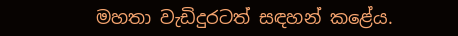මහතා වැඩිදුරටත් සඳහන් කළේය.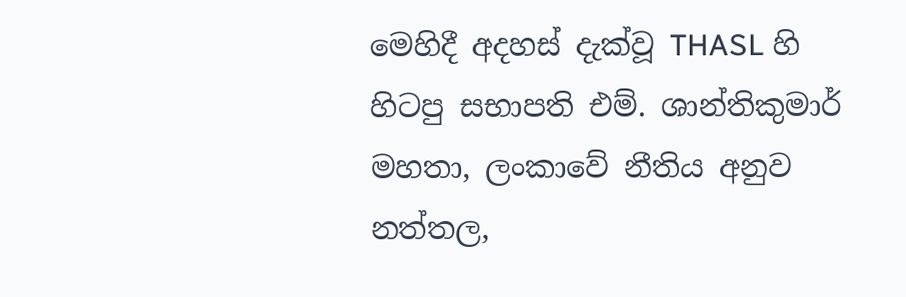මෙහිදී අදහස් දැක්වූ THASL හි හිටපු සභාපති එම්. ශාන්තිකුමාර් මහතා, ලංකාවේ නීතිය අනුව නත්තල,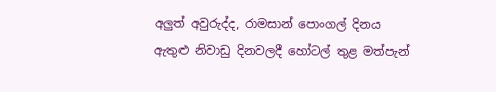අලුත් අවුරුද්ද, රාමසාන් පොංගල් දිනය ඇතුළු නිවාඩු දිනවලදී හෝටල් තුළ මත්පැන්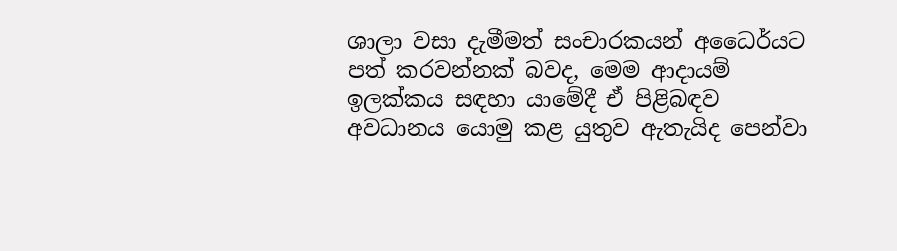ශාලා වසා දැමීමත් සංචාරකයන් අධෛර්යට පත් කරවන්නක් බවද, මෙම ආදායම් ඉලක්කය සඳහා යාමේදී ඒ පිළිබඳව අවධානය යොමු කළ යුතුව ඇතැයිද පෙන්වා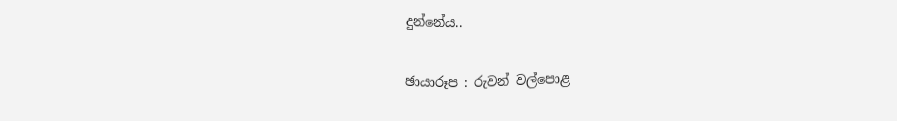දුන්නේය..


ඡායාරූප : රුවන් වල්පොළ